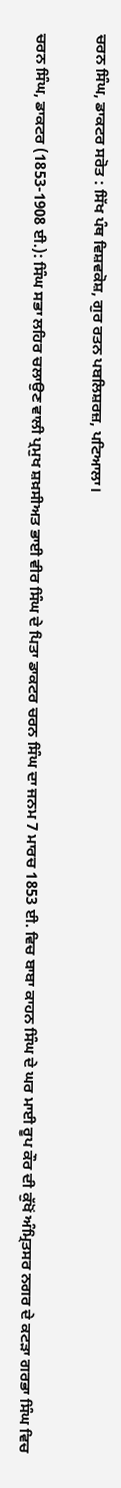ਚਰਨ ਸਿੰਘ, ਡਾਕਟਰ ਸਰੋਤ : ਸਿੱਖ ਪੰਥ ਵਿਸ਼ਵਕੋਸ਼, ਗੁਰ ਰਤਨ ਪਬਲਿਸ਼ਰਜ਼, ਪਟਿਆਲਾ।

ਚਰਨ ਸਿੰਘ, ਡਾਕਟਰ (1853-1908 ਈ.): ਸਿੰਘ ਸਭਾ ਲਹਿਰ ਚਲਾਉਣ ਵਾਲੀ ਪ੍ਰਮੁਖ ਸ਼ਖ਼ਸੀਅਤ ਭਾਈ ਵੀਰ ਸਿੰਘ ਦੇ ਪਿਤਾ ਡਾਕਟਰ ਚਰਨ ਸਿੰਘ ਦਾ ਜਨਮ 7 ਮਾਰਚ 1853 ਈ. ਵਿਚ ਬਾਬਾ ਕਾਹਨ ਸਿੰਘ ਦੇ ਘਰ ਮਾਈ ਰੂਪ ਕੌਰ ਦੀ ਕੁੱਖੋਂ ਅੰਮ੍ਰਿਤਸਰ ਨਗਰ ਦੇ ਕਟੜਾ ਗਰਭਾ ਸਿੰਘ ਵਿਚ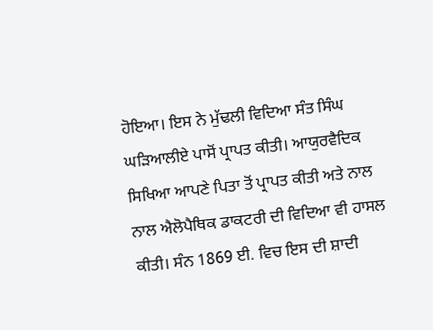ਹੋਇਆ। ਇਸ ਨੇ ਮੁੱਢਲੀ ਵਿਦਿਆ ਸੰਤ ਸਿੰਘ ਘੜਿਆਲੀਏ ਪਾਸੋਂ ਪ੍ਰਾਪਤ ਕੀਤੀ। ਆਯੁਰਵੈਦਿਕ ਸਿਖਿਆ ਆਪਣੇ ਪਿਤਾ ਤੋਂ ਪ੍ਰਾਪਤ ਕੀਤੀ ਅਤੇ ਨਾਲ ਨਾਲ ਐਲੋਪੈਥਿਕ ਡਾਕਟਰੀ ਦੀ ਵਿਦਿਆ ਵੀ ਹਾਸਲ ਕੀਤੀ। ਸੰਨ 1869 ਈ. ਵਿਚ ਇਸ ਦੀ ਸ਼ਾਦੀ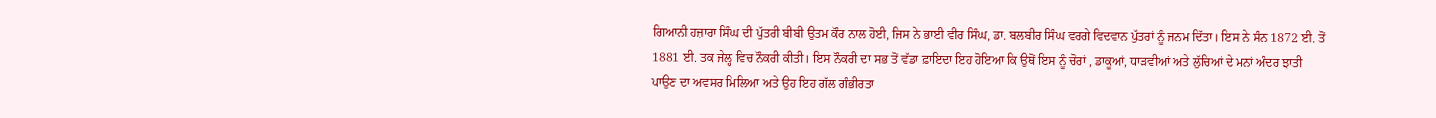ਗਿਆਨੀ ਹਜ਼ਾਰਾ ਸਿੰਘ ਦੀ ਪੁੱਤਰੀ ਬੀਬੀ ਉਤਮ ਕੌਰ ਨਾਲ ਹੋਈ, ਜਿਸ ਨੇ ਭਾਈ ਵੀਰ ਸਿੰਘ, ਡਾ. ਬਲਬੀਰ ਸਿੰਘ ਵਰਗੇ ਵਿਦਵਾਨ ਪੁੱਤਰਾਂ ਨੂੰ ਜਨਮ ਦਿੱਤਾ। ਇਸ ਨੇ ਸੰਨ 1872 ਈ. ਤੋਂ 1881 ਈ. ਤਕ ਜੇਲ੍ਹ ਵਿਚ ਨੌਕਰੀ ਕੀਤੀ। ਇਸ ਨੌਕਰੀ ਦਾ ਸਭ ਤੋਂ ਵੱਡਾ ਫ਼ਾਇਦਾ ਇਹ ਹੋਇਆ ਕਿ ਉਥੋਂ ਇਸ ਨੂੰ ਚੋਰਾਂ , ਡਾਕੂਆਂ, ਧਾੜਵੀਆਂ ਅਤੇ ਲੁੱਚਿਆਂ ਦੇ ਮਨਾਂ ਅੰਦਰ ਝਾਤੀ ਪਾਉਣ ਦਾ ਅਵਸਰ ਮਿਲਿਆ ਅਤੇ ਉਹ ਇਹ ਗੱਲ ਗੰਭੀਰਤਾ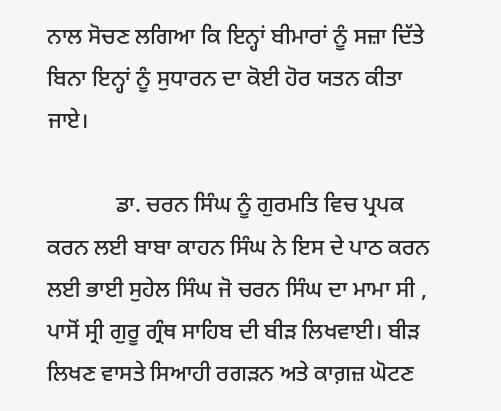ਨਾਲ ਸੋਚਣ ਲਗਿਆ ਕਿ ਇਨ੍ਹਾਂ ਬੀਮਾਰਾਂ ਨੂੰ ਸਜ਼ਾ ਦਿੱਤੇ ਬਿਨਾ ਇਨ੍ਹਾਂ ਨੂੰ ਸੁਧਾਰਨ ਦਾ ਕੋਈ ਹੋਰ ਯਤਨ ਕੀਤਾ ਜਾਏ।

            ਡਾ. ਚਰਨ ਸਿੰਘ ਨੂੰ ਗੁਰਮਤਿ ਵਿਚ ਪ੍ਰਪਕ ਕਰਨ ਲਈ ਬਾਬਾ ਕਾਹਨ ਸਿੰਘ ਨੇ ਇਸ ਦੇ ਪਾਠ ਕਰਨ ਲਈ ਭਾਈ ਸੁਹੇਲ ਸਿੰਘ ਜੋ ਚਰਨ ਸਿੰਘ ਦਾ ਮਾਮਾ ਸੀ , ਪਾਸੋਂ ਸ੍ਰੀ ਗੁਰੂ ਗ੍ਰੰਥ ਸਾਹਿਬ ਦੀ ਬੀੜ ਲਿਖਵਾਈ। ਬੀੜ ਲਿਖਣ ਵਾਸਤੇ ਸਿਆਹੀ ਰਗੜਨ ਅਤੇ ਕਾਗ਼ਜ਼ ਘੋਟਣ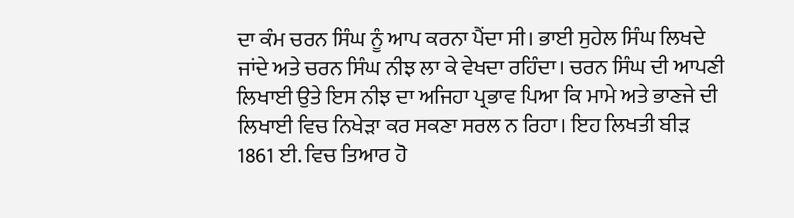ਦਾ ਕੰਮ ਚਰਨ ਸਿੰਘ ਨੂੰ ਆਪ ਕਰਨਾ ਪੈਂਦਾ ਸੀ। ਭਾਈ ਸੁਹੇਲ ਸਿੰਘ ਲਿਖਦੇ ਜਾਂਦੇ ਅਤੇ ਚਰਨ ਸਿੰਘ ਨੀਝ ਲਾ ਕੇ ਵੇਖਦਾ ਰਹਿੰਦਾ। ਚਰਨ ਸਿੰਘ ਦੀ ਆਪਣੀ ਲਿਖਾਈ ਉਤੇ ਇਸ ਨੀਝ ਦਾ ਅਜਿਹਾ ਪ੍ਰਭਾਵ ਪਿਆ ਕਿ ਮਾਮੇ ਅਤੇ ਭਾਣਜੇ ਦੀ ਲਿਖਾਈ ਵਿਚ ਨਿਖੇੜਾ ਕਰ ਸਕਣਾ ਸਰਲ ਨ ਰਿਹਾ। ਇਹ ਲਿਖਤੀ ਬੀੜ 1861 ਈ. ਵਿਚ ਤਿਆਰ ਹੋ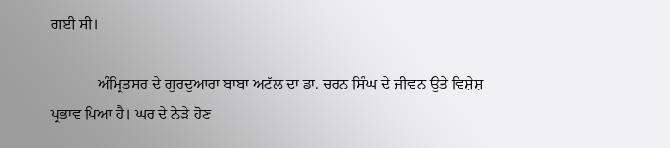ਗਈ ਸੀ।

            ਅੰਮ੍ਰਿਤਸਰ ਦੇ ਗੁਰਦੁਆਰਾ ਬਾਬਾ ਅਟੱਲ ਦਾ ਡਾ. ਚਰਨ ਸਿੰਘ ਦੇ ਜੀਵਨ ਉਤੇ ਵਿਸ਼ੇਸ਼ ਪ੍ਰਭਾਵ ਪਿਆ ਹੈ। ਘਰ ਦੇ ਨੇੜੇ ਹੋਣ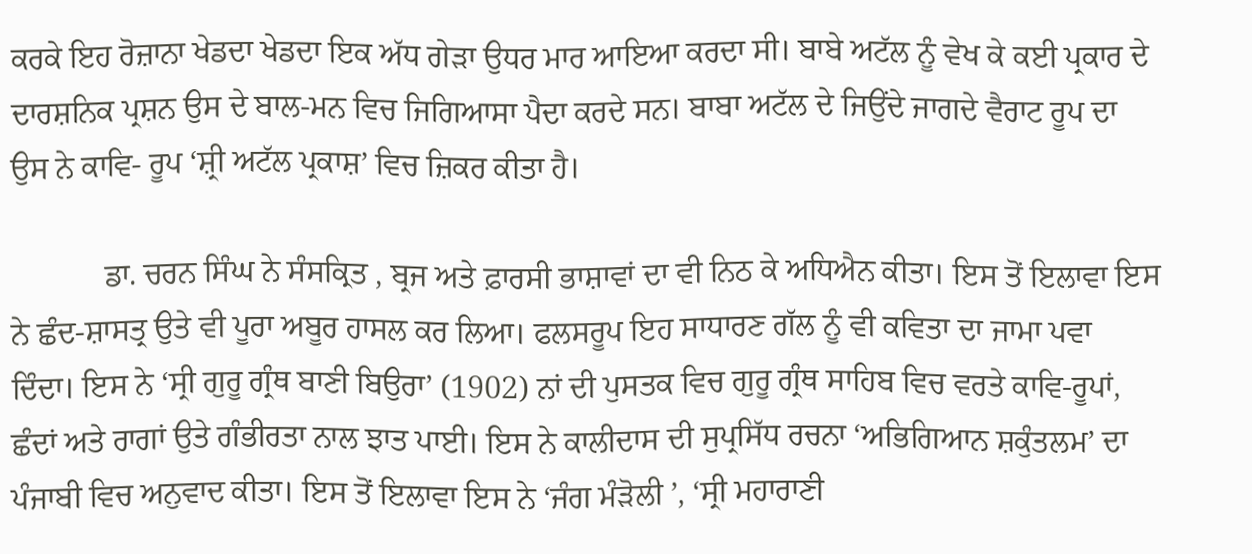ਕਰਕੇ ਇਹ ਰੋਜ਼ਾਨਾ ਖੇਡਦਾ ਖੇਡਦਾ ਇਕ ਅੱਧ ਗੇੜਾ ਉਧਰ ਮਾਰ ਆਇਆ ਕਰਦਾ ਸੀ। ਬਾਬੇ ਅਟੱਲ ਨੂੰ ਵੇਖ ਕੇ ਕਈ ਪ੍ਰਕਾਰ ਦੇ ਦਾਰਸ਼ਨਿਕ ਪ੍ਰਸ਼ਨ ਉਸ ਦੇ ਬਾਲ-ਮਨ ਵਿਚ ਜਿਗਿਆਸਾ ਪੈਦਾ ਕਰਦੇ ਸਨ। ਬਾਬਾ ਅਟੱਲ ਦੇ ਜਿਉਂਦੇ ਜਾਗਦੇ ਵੈਰਾਟ ਰੂਪ ਦਾ ਉਸ ਨੇ ਕਾਵਿ- ਰੂਪ ‘ਸ਼੍ਰੀ ਅਟੱਲ ਪ੍ਰਕਾਸ਼’ ਵਿਚ ਜ਼ਿਕਰ ਕੀਤਾ ਹੈ।

            ਡਾ. ਚਰਨ ਸਿੰਘ ਨੇ ਸੰਸਕ੍ਰਿਤ , ਬ੍ਰਜ ਅਤੇ ਫ਼ਾਰਸੀ ਭਾਸ਼ਾਵਾਂ ਦਾ ਵੀ ਨਿਠ ਕੇ ਅਧਿਐਨ ਕੀਤਾ। ਇਸ ਤੋਂ ਇਲਾਵਾ ਇਸ ਨੇ ਛੰਦ-ਸ਼ਾਸਤ੍ਰ ਉਤੇ ਵੀ ਪੂਰਾ ਅਬੂਰ ਹਾਸਲ ਕਰ ਲਿਆ। ਫਲਸਰੂਪ ਇਹ ਸਾਧਾਰਣ ਗੱਲ ਨੂੰ ਵੀ ਕਵਿਤਾ ਦਾ ਜਾਮਾ ਪਵਾ ਦਿੰਦਾ। ਇਸ ਨੇ ‘ਸ੍ਰੀ ਗੁਰੂ ਗ੍ਰੰਥ ਬਾਣੀ ਬਿਉਰਾ’ (1902) ਨਾਂ ਦੀ ਪੁਸਤਕ ਵਿਚ ਗੁਰੂ ਗ੍ਰੰਥ ਸਾਹਿਬ ਵਿਚ ਵਰਤੇ ਕਾਵਿ-ਰੂਪਾਂ, ਛੰਦਾਂ ਅਤੇ ਰਾਗਾਂ ਉਤੇ ਗੰਭੀਰਤਾ ਨਾਲ ਝਾਤ ਪਾਈ। ਇਸ ਨੇ ਕਾਲੀਦਾਸ ਦੀ ਸੁਪ੍ਰਸਿੱਧ ਰਚਨਾ ‘ਅਭਿਗਿਆਨ ਸ਼ਕੁੰਤਲਮ’ ਦਾ ਪੰਜਾਬੀ ਵਿਚ ਅਨੁਵਾਦ ਕੀਤਾ। ਇਸ ਤੋਂ ਇਲਾਵਾ ਇਸ ਨੇ ‘ਜੰਗ ਮੰੜੋਲੀ ’, ‘ਸ੍ਰੀ ਮਹਾਰਾਣੀ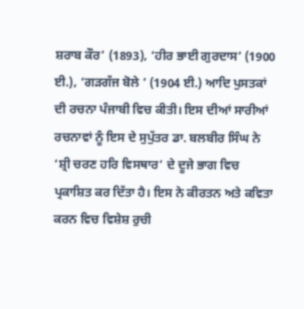ਸ਼ਰਾਬ ਕੌਰ’ (1893), ‘ਹੀਰ ਭਾਈ ਗੁਰਦਾਸ’ (1900 ਈ.), ‘ਗੜਗੱਜ ਬੋਲੇ ’ (1904 ਈ.) ਆਦਿ ਪੁਸਤਕਾਂ ਦੀ ਰਚਨਾ ਪੰਜਾਬੀ ਵਿਚ ਕੀਤੀ। ਇਸ ਦੀਆਂ ਸਾਰੀਆਂ ਰਚਨਾਵਾਂ ਨੂੰ ਇਸ ਦੇ ਸੁਪੁੱਤਰ ਡਾ. ਬਲਬੀਰ ਸਿੰਘ ਨੇ ‘ਸ਼੍ਰੀ ਚਰਣ ਹਰਿ ਵਿਸਥਾਰ’ ਦੇ ਦੂਜੇ ਭਾਗ ਵਿਚ ਪ੍ਰਕਾਸ਼ਿਤ ਕਰ ਦਿੱਤਾ ਹੈ। ਇਸ ਨੇ ਕੀਰਤਨ ਅਤੇ ਕਵਿਤਾ ਕਰਨ ਵਿਚ ਵਿਸ਼ੇਸ਼ ਰੁਚੀ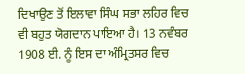ਦਿਖਾਉਣ ਤੋਂ ਇਲਾਵਾ ਸਿੰਘ ਸਭਾ ਲਹਿਰ ਵਿਚ ਵੀ ਬਹੁਤ ਯੋਗਦਾਨ ਪਾਇਆ ਹੈ। 13 ਨਵੰਬਰ 1908 ਈ. ਨੂੰ ਇਸ ਦਾ ਅੰਮ੍ਰਿਤਸਰ ਵਿਚ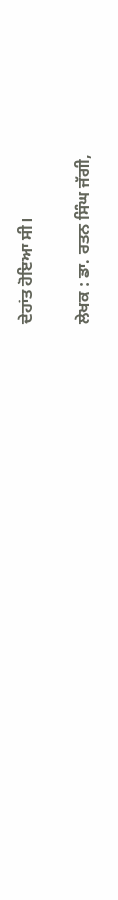ਦੇਹਾਂਤ ਹੋਇਆ ਸੀ।


ਲੇਖਕ : ਡਾ. ਰਤਨ ਸਿੰਘ ਜੱਗੀ,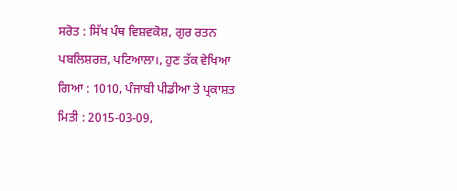ਸਰੋਤ : ਸਿੱਖ ਪੰਥ ਵਿਸ਼ਵਕੋਸ਼, ਗੁਰ ਰਤਨ ਪਬਲਿਸ਼ਰਜ਼, ਪਟਿਆਲਾ।, ਹੁਣ ਤੱਕ ਵੇਖਿਆ ਗਿਆ : 1010, ਪੰਜਾਬੀ ਪੀਡੀਆ ਤੇ ਪ੍ਰਕਾਸ਼ਤ ਮਿਤੀ : 2015-03-09,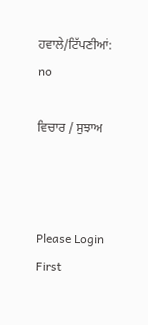ਹਵਾਲੇ/ਟਿੱਪਣੀਆਂ: no

ਵਿਚਾਰ / ਸੁਝਾਅ



Please Login First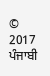© 2017 ਪੰਜਾਬੀ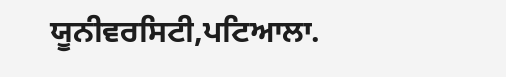ਯੂਨੀਵਰਸਿਟੀ,ਪਟਿਆਲਾ.